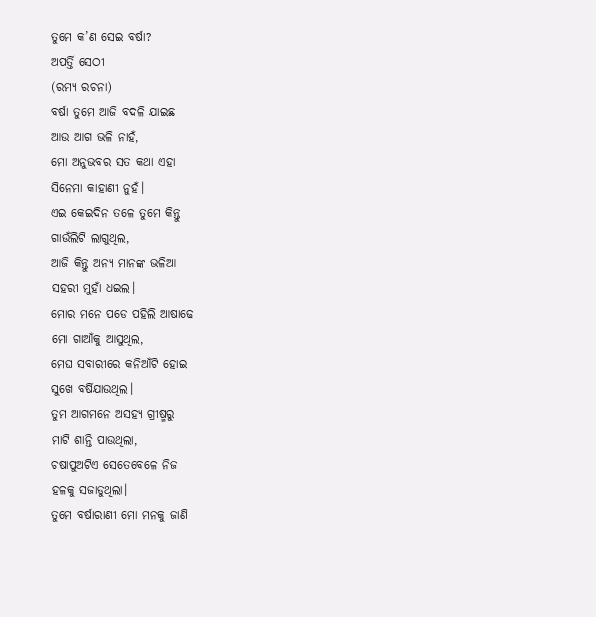ତୁମେ କ’ଣ ସେଇ ବର୍ଷା?
ଅପର୍ତ୍ତି ସେଠୀ
(ରମ୍ୟ ରଚନା)
ବର୍ଷା ତୁମେ ଆଜି ବଦଳି ଯାଇଛ
ଆଉ ଆଗ ଭଳି ନାହଁ,
ମୋ ଅନୁଭବର ସତ କଥା ଏହା
ସିନେମା କାହାଣୀ ନୁହଁ।
ଏଇ କେଇଦିନ ତଳେ ତୁମେ କିନ୍ତୁ
ଗାଉଁଲିଟି ଲାଗୁଥିଲ,
ଆଜି କିନ୍ତୁ ଅନ୍ୟ ମାନଙ୍କ ଭଳିଆ
ସହରୀ ମୁହାଁ ଧଇଲ।
ମୋର ମନେ ପଡେ ପହିଲି ଆଷାଢେ
ମୋ ଗାଆଁକୁ ଆସୁଥିଲ,
ମେଘ ସବାରୀରେ କନିଆଁଟି ହୋଇ
ସୁଖେ ବର୍ଷିଯାଉଥିଲ।
ତୁମ ଆଗମନେ ଅସହ୍ୟ ଗ୍ରୀଷ୍ମରୁ
ମାଟି ଶାନ୍ତି ପାଉଥିଲା,
ଚଷାପୁଅଟିଏ ସେତେବେଳେ ନିଜ
ହଳକୁ ସଜାଡୁଥିଲା।
ତୁମେ ବର୍ଷାରାଣୀ ମୋ ମନକୁ ଜାଣି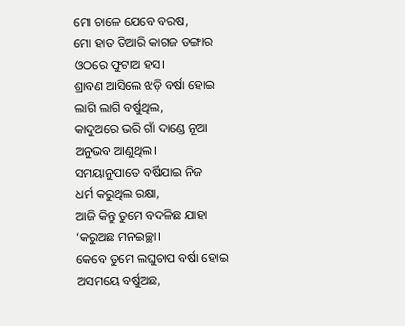ମୋ ଚାଳେ ଯେବେ ବରଷ,
ମୋ ହାତ ତିଆରି କାଗଜ ଡଙ୍ଗାର
ଓଠରେ ଫୁଟାଅ ହସ।
ଶ୍ରାବଣ ଆସିଲେ ଝଡ଼ି ବର୍ଷା ହୋଇ
ଲାଗି ଲାଗି ବର୍ଷୁଥିଲ,
କାଦୁଅରେ ଭରି ଗାଁ ଦାଣ୍ଡେ ନୂଆ
ଅନୁଭବ ଆଣୁଥିଲ।
ସମୟାନୁପାତେ ବର୍ଷିଯାଇ ନିଜ
ଧର୍ମ କରୁଥିଲ ରକ୍ଷା,
ଆଜି କିନ୍ତୁ ତୁମେ ବଦଳିଛ ଯାହା
‘କରୁଅଛ ମନଇଚ୍ଛା।
କେବେ ତୁମେ ଲଘୁଚାପ ବର୍ଷା ହୋଇ
ଅସମୟେ ବର୍ଷୁଅଛ,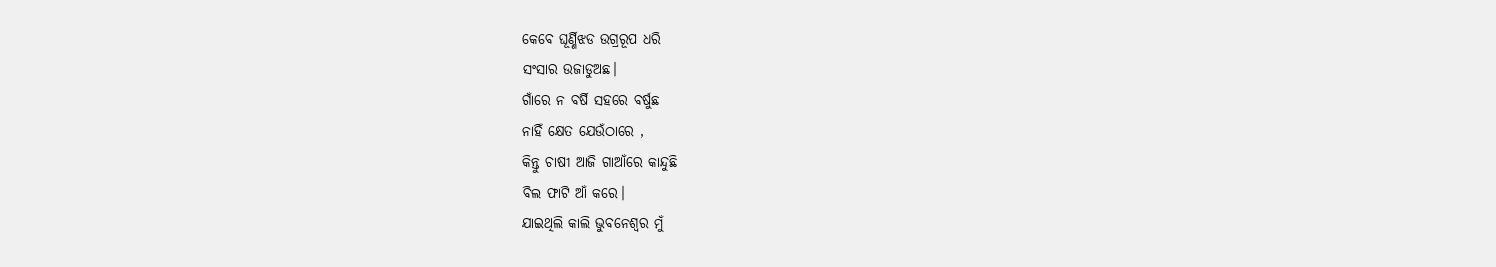କେବେ ଘୂର୍ଣ୍ଣିଝଡ ଉଗ୍ରରୂପ ଧରି
ସଂସାର ଉଜାଡୁଅଛ।
ଗାଁରେ ନ ବର୍ଷି ସହରେ ବର୍ଷୁଛ
ନାହିଁ କ୍ଷେତ ଯେଉଁଠାରେ ,
କିନ୍ତୁ ଚାଷୀ ଆଜି ଗାଆଁରେ କାନ୍ଦୁଛି
ବିଲ ଫାଟି ଆଁ କରେ।
ଯାଇଥିଲି କାଲି ଭୁବନେଶ୍ୱର ମୁଁ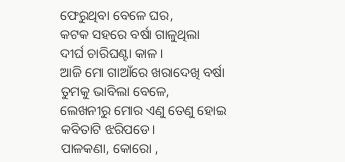ଫେରୁଥିବା ବେଳେ ଘର,
କଟକ ସହରେ ବର୍ଷା ଗାଳୁଥିଲା
ଦୀର୍ଘ ଚାରିଘଣ୍ଟା କାଳ।
ଆଜି ମୋ ଗାଆଁରେ ଖରାଦେଖି ବର୍ଷା
ତୁମକୁ ଭାବିଲା ବେଳେ,
ଲେଖନୀରୁ ମୋର ଏଣୁ ତେଣୁ ହୋଇ
କବିତାଟି ଝରିପଡେ।
ପାଳକଣା, କୋରୋ ,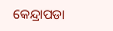କେନ୍ଦ୍ରାପଡା